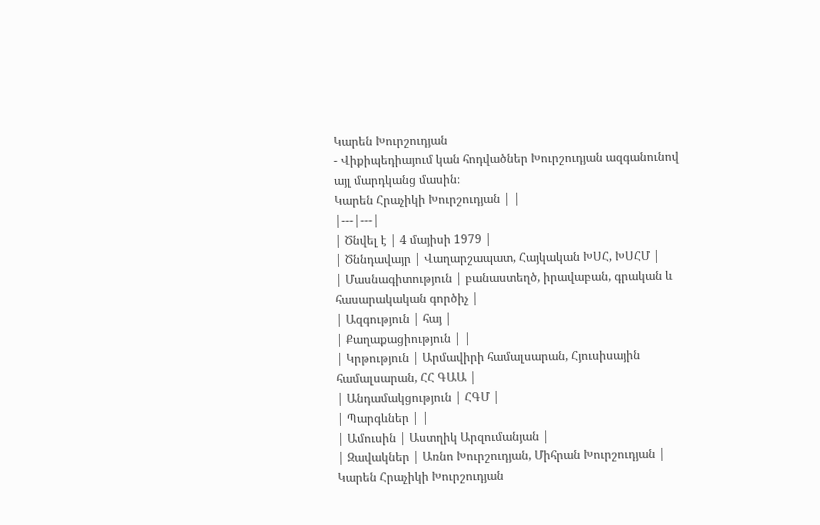Կարեն Խուրշուդյան
- Վիքիպեդիայում կան հոդվածներ Խուրշուդյան ազգանունով այլ մարդկանց մասին։
Կարեն Հրաչիկի Խուրշուդյան | |
|---|---|
| Ծնվել է | 4 մայիսի 1979 |
| Ծննդավայր | Վաղարշապատ, Հայկական ԽՍՀ, ԽՍՀՄ |
| Մասնագիտություն | բանաստեղծ, իրավաբան, գրական և հասարակական գործիչ |
| Ազգություն | հայ |
| Քաղաքացիություն | |
| Կրթություն | Արմավիրի համալսարան, Հյուսիսային համալսարան, ՀՀ ԳԱԱ |
| Անդամակցություն | ՀԳՄ |
| Պարգևներ | |
| Ամուսին | Աստղիկ Արզումանյան |
| Զավակներ | Առնո Խուրշուդյան, Միհրան Խուրշուդյան |
Կարեն Հրաչիկի Խուրշուդյան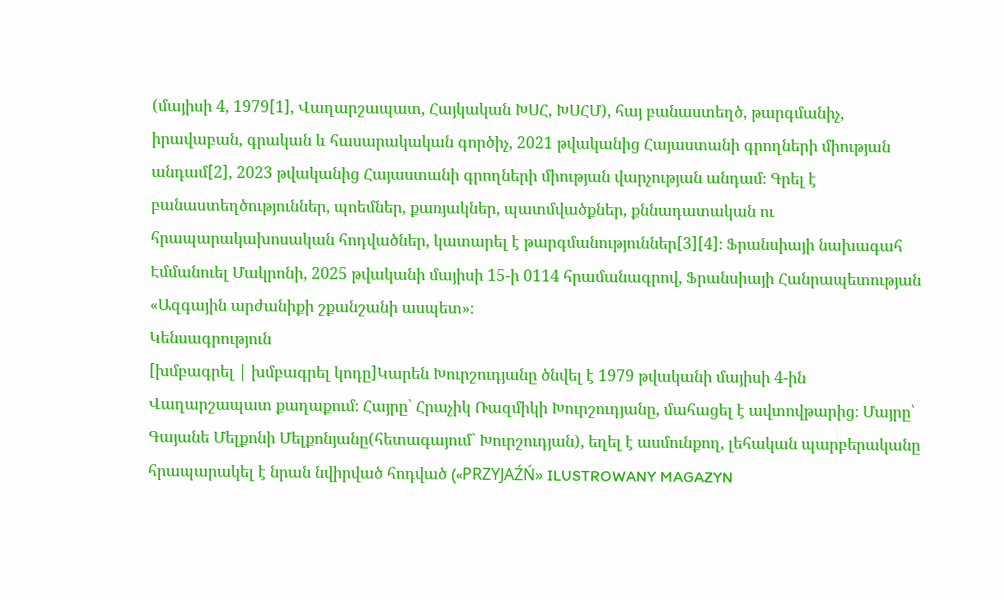(մայիսի 4, 1979[1], Վաղարշապատ, Հայկական ԽՍՀ, ԽՍՀՄ), հայ բանաստեղծ, թարգմանիչ, իրավաբան, գրական և հասարակական գործիչ, 2021 թվականից Հայաստանի գրողների միության անդամ[2], 2023 թվականից Հայաստանի գրողների միության վարչության անդամ։ Գրել է բանաստեղծություններ, պոեմներ, քառյակներ, պատմվածքներ, քննադատական ու հրապարակախոսական հոդվածներ, կատարել է թարգմանություններ[3][4]։ Ֆրանսիայի նախագահ Էմմանուել Մակրոնի, 2025 թվականի մայիսի 15-ի 0114 հրամանագրով, Ֆրանսիայի Հանրապետության «Ազգային արժանիքի շքանշանի ասպետ»։
Կենսագրություն
[խմբագրել | խմբագրել կոդը]Կարեն Խուրշուդյանը ծնվել է 1979 թվականի մայիսի 4-ին Վաղարշապատ քաղաքում։ Հայրը՝ Հրաչիկ Ռազմիկի Խուրշուդյանը, մահացել է ավտովթարից։ Մայրը՝ Գայանե Մելքոնի Մելքոնյանը(հետագայում` Խուրշուդյան), եղել է ասմունքող, լեհական պարբերականը հրապարակել է նրան նվիրված հոդված («PRZYJAŹŃ» ILUSTROWANY MAGAZYN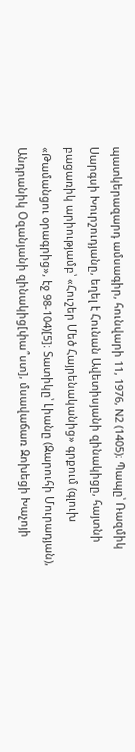պատկերազարդ ամսագիր, հունվարի 11, 1976, N2 (1405)։ Պապը՝ Ռազմիկ Սարգսի Խուրշուդյանը, եղել է Հունան Ավետիսյանի զինակիցը, հայտնի բացառիկ արիությամբ՝ «Հուշեր Մեծ Հայրենականից» գրքում (գլուխ «Թամանցու օրագրից», էջ 98-104)[5]։ Տատիկը՝ Լիանը (Զարուհի Մուրադյան), Անդրանիկ Օզանյանի զինակից[փա՞ստ], մսավաճառ Զոխեցի Խաչոյի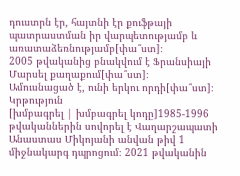դուստրն էր, հայտնի էր քուֆթայի պատրաստման իր վարպետությամբ և առատաձեռնությամբ[փա՞ստ]։
2005 թվականից բնակվում է Ֆրանսիայի Մարսել քաղաքում[փա՞ստ]։
Ամուսնացած է, ունի երկու որդի[փա՞ստ]։
Կրթություն
[խմբագրել | խմբագրել կոդը]1985-1996 թվականներին սովորել է Վաղարշապատի Անաստաս Միկոյանի անվան թիվ 1 միջնակարգ դպրոցում։ 2021 թվականին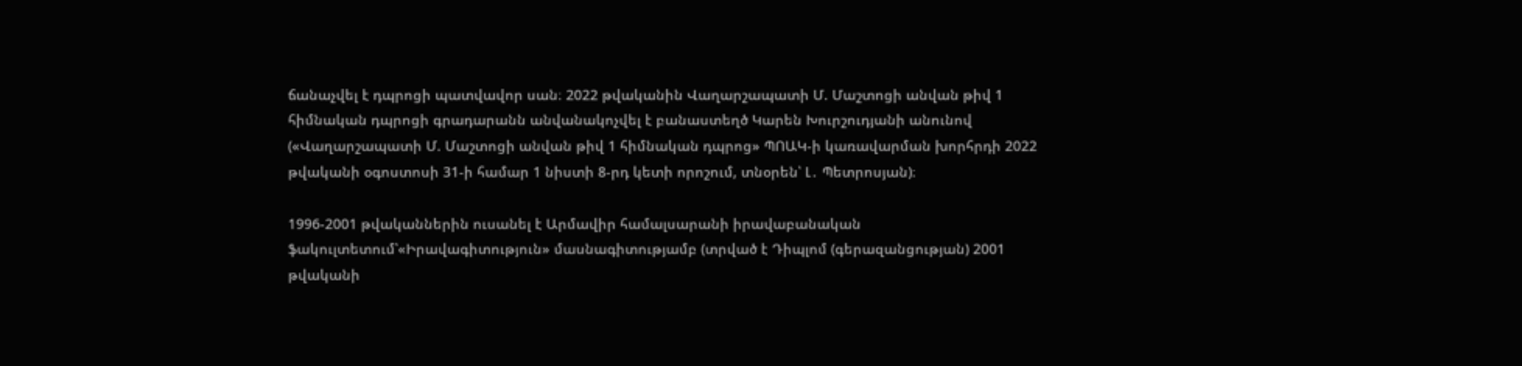ճանաչվել է դպրոցի պատվավոր սան։ 2022 թվականին Վաղարշապատի Մ. Մաշտոցի անվան թիվ 1 հիմնական դպրոցի գրադարանն անվանակոչվել է բանաստեղծ Կարեն Խուրշուդյանի անունով («Վաղարշապատի Մ. Մաշտոցի անվան թիվ 1 հիմնական դպրոց» ՊՈԱԿ-ի կառավարման խորհրդի 2022 թվականի օգոստոսի 31-ի համար 1 նիստի 8-րդ կետի որոշում, տնօրեն՝ Լ․ Պետրոսյան)։

1996-2001 թվականներին ուսանել է Արմավիր համալսարանի իրավաբանական ֆակուլտետում՝«Իրավագիտություն» մասնագիտությամբ (տրված է Դիպլոմ (գերազանցության) 2001 թվականի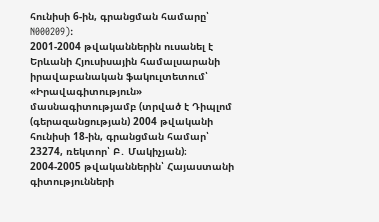հունիսի 6-ին, գրանցման համարը՝ N000209):
2001-2004 թվականներին ուսանել է Երևանի Հյուսիսային համալսարանի իրավաբանական ֆակուլտետում՝ «Իրավագիտություն» մասնագիտությամբ (տրված է Դիպլոմ (գերազանցության) 2004 թվականի հունիսի 18-ին, գրանցման համար՝ 23274, ռեկտոր՝ Բ․ Մակիչյան)։
2004-2005 թվականներին՝ Հայաստանի գիտությունների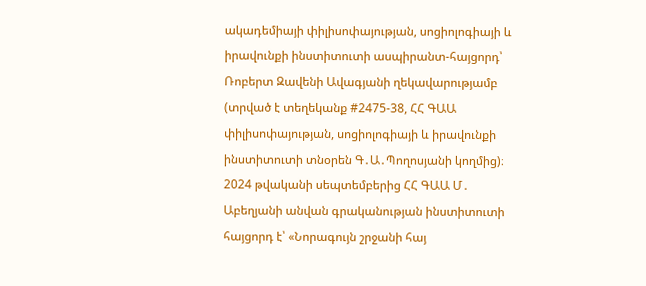ակադեմիայի փիլիսոփայության, սոցիոլոգիայի և իրավունքի ինստիտուտի ասպիրանտ-հայցորդ՝ Ռոբերտ Զավենի Ավագյանի ղեկավարությամբ (տրված է տեղեկանք #2475-38, ՀՀ ԳԱԱ փիլիսոփայության, սոցիոլոգիայի և իրավունքի ինստիտուտի տնօրեն Գ․Ա․Պողոսյանի կողմից)։
2024 թվականի սեպտեմբերից ՀՀ ԳԱԱ Մ․ Աբեղյանի անվան գրականության ինստիտուտի հայցորդ է՝ «Նորագույն շրջանի հայ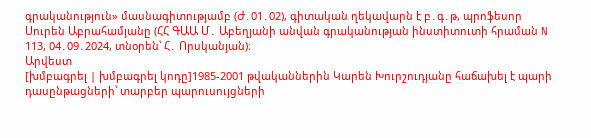գրականություն» մասնագիտությամբ (Ժ․01․02), գիտական ղեկավարն է բ․գ․թ, պրոֆեսոր Սուրեն Աբրահամյանը (ՀՀ ԳԱԱ Մ․ Աբեղյանի անվան գրականության ինստիտուտի հրաման N 113, 04․09․2024, տնօրեն՝ Հ․ Որսկանյան)։
Արվեստ
[խմբագրել | խմբագրել կոդը]1985-2001 թվականներին Կարեն Խուրշուդյանը հաճախել է պարի դասընթացների՝ տարբեր պարուսույցների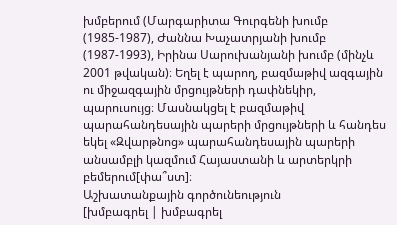խմբերում (Մարգարիտա Գուրգենի խումբ (1985-1987), Ժաննա Խաչատրյանի խումբ (1987-1993), Իրինա Սարուխանյանի խումբ (մինչև 2001 թվական)։ Եղել է պարող, բազմաթիվ ազգային ու միջազգային մրցույթների դափնեկիր, պարուսույց։ Մասնակցել է բազմաթիվ պարահանդեսային պարերի մրցույթների և հանդես եկել «Զվարթնոց» պարահանդեսային պարերի անսամբլի կազմում Հայաստանի և արտերկրի բեմերում[փա՞ստ]։
Աշխատանքային գործունեություն
[խմբագրել | խմբագրել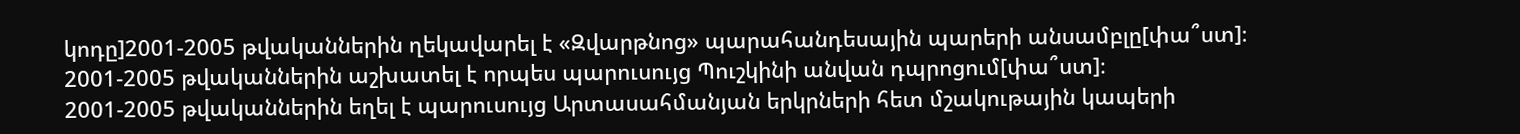կոդը]2001-2005 թվականներին ղեկավարել է «Զվարթնոց» պարահանդեսային պարերի անսամբլը[փա՞ստ]։
2001-2005 թվականներին աշխատել է որպես պարուսույց Պուշկինի անվան դպրոցում[փա՞ստ]։
2001-2005 թվականներին եղել է պարուսույց Արտասահմանյան երկրների հետ մշակութային կապերի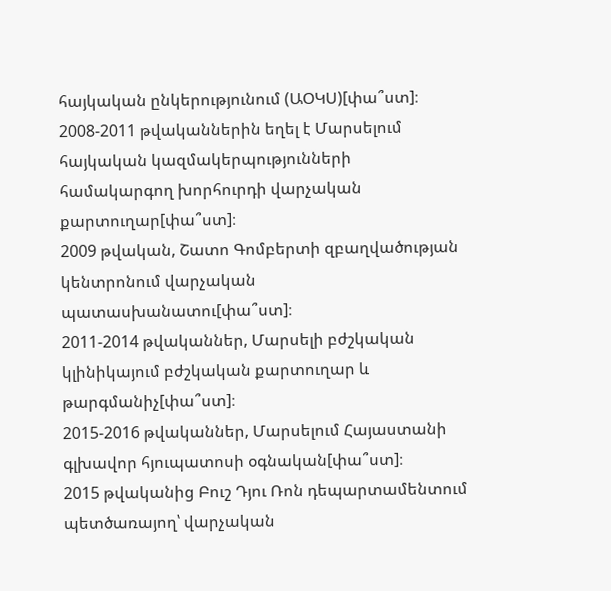հայկական ընկերությունում (ԱՕԿՍ)[փա՞ստ]։
2008-2011 թվականներին եղել է Մարսելում հայկական կազմակերպությունների համակարգող խորհուրդի վարչական քարտուղար[փա՞ստ]։
2009 թվական, Շատո Գոմբերտի զբաղվածության կենտրոնում վարչական պատասխանատու[փա՞ստ]։
2011-2014 թվականներ, Մարսելի բժշկական կլինիկայում բժշկական քարտուղար և թարգմանիչ[փա՞ստ]։
2015-2016 թվականներ, Մարսելում Հայաստանի գլխավոր հյուպատոսի օգնական[փա՞ստ]։
2015 թվականից Բուշ Դյու Ռոն դեպարտամենտում պետծառայող՝ վարչական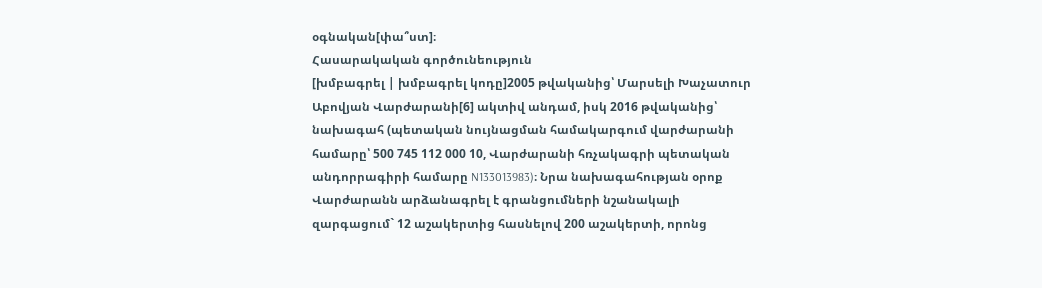օգնական[փա՞ստ]։
Հասարակական գործունեություն
[խմբագրել | խմբագրել կոդը]2005 թվականից՝ Մարսելի Խաչատուր Աբովյան Վարժարանի[6] ակտիվ անդամ, իսկ 2016 թվականից՝ նախագահ (պետական նույնացման համակարգում վարժարանի համարը՝ 500 745 112 000 10, Վարժարանի հռչակագրի պետական անդորրագիրի համարը N133013983)։ Նրա նախագահության օրոք Վարժարանն արձանագրել է գրանցումների նշանակալի զարգացում` 12 աշակերտից հասնելով 200 աշակերտի, որոնց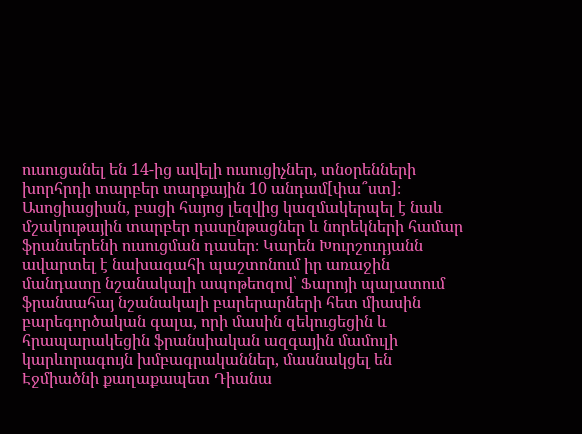ուսուցանել են 14-ից ավելի ուսուցիչներ, տնօրենների խորհրդի տարբեր տարքային 10 անդամ[փա՞ստ]։ Ասոցիացիան, բացի հայոց լեզվից կազմակերպել է նաև մշակութային տարբեր դասընթացներ և նորեկների համար ֆրանսերենի ուսուցման դասեր։ Կարեն Խուրշուդյանն ավարտել է նախագահի պաշտոնում իր առաջին մանդատը նշանակալի ապոթեոզով՝ Ֆարոյի պալատում ֆրանսահայ նշանակալի բարերարների հետ միասին բարեգործական գալա, որի մասին զեկուցեցին և հրապարակեցին ֆրանսիական ազգային մամուլի կարևորագույն խմբագրականներ, մասնակցել են Էջմիածնի քաղաքապետ Դիանա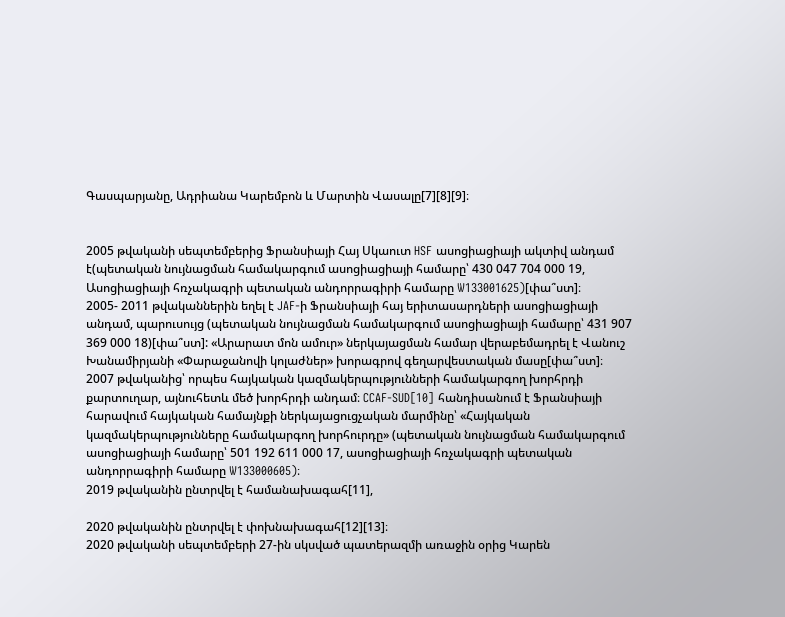Գասպարյանը, Ադրիանա Կարեմբոն և Մարտին Վասալը[7][8][9]։


2005 թվականի սեպտեմբերից Ֆրանսիայի Հայ Սկաուտ HSF ասոցիացիայի ակտիվ անդամ է(պետական նույնացման համակարգում ասոցիացիայի համարը՝ 430 047 704 000 19, Ասոցիացիայի հռչակագրի պետական անդորրագիրի համարը W133001625)[փա՞ստ]։
2005- 2011 թվականներին եղել է JAF-ի Ֆրանսիայի հայ երիտասարդների ասոցիացիայի անդամ, պարուսույց (պետական նույնացման համակարգում ասոցիացիայի համարը՝ 431 907 369 000 18)[փա՞ստ]: «Արարատ մոն ամուր» ներկայացման համար վերաբեմադրել է Վանուշ Խանամիրյանի «Փարաջանովի կոլաժներ» խորագրով գեղարվեստական մասը[փա՞ստ]։
2007 թվականից՝ որպես հայկական կազմակերպությունների համակարգող խորհրդի քարտուղար, այնուհետև մեծ խորհրդի անդամ։ CCAF-SUD[10] հանդիսանում է Ֆրանսիայի հարավում հայկական համայնքի ներկայացուցչական մարմինը՝ «Հայկական կազմակերպությունները համակարգող խորհուրդը» (պետական նույնացման համակարգում ասոցիացիայի համարը՝ 501 192 611 000 17, ասոցիացիայի հռչակագրի պետական անդորրագիրի համարը W133000605)։
2019 թվականին ընտրվել է համանախագահ[11],

2020 թվականին ընտրվել է փոխնախագահ[12][13]։
2020 թվականի սեպտեմբերի 27-ին սկսված պատերազմի առաջին օրից Կարեն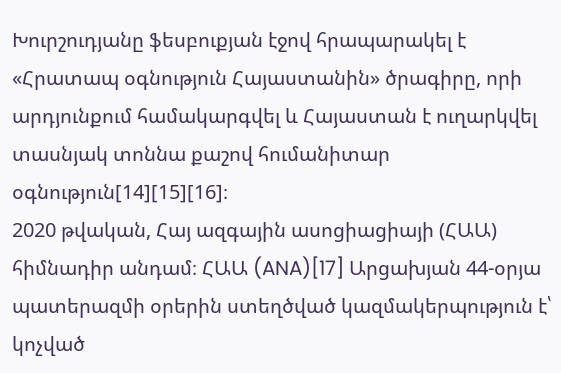Խուրշուդյանը ֆեսբուքյան էջով հրապարակել է «Հրատապ օգնություն Հայաստանին» ծրագիրը, որի արդյունքում համակարգվել և Հայաստան է ուղարկվել տասնյակ տոննա քաշով հումանիտար օգնություն[14][15][16]։
2020 թվական, Հայ ազգային ասոցիացիայի (ՀԱԱ) հիմնադիր անդամ։ ՀԱԱ (ANA)[17] Արցախյան 44-օրյա պատերազմի օրերին ստեղծված կազմակերպություն է՝ կոչված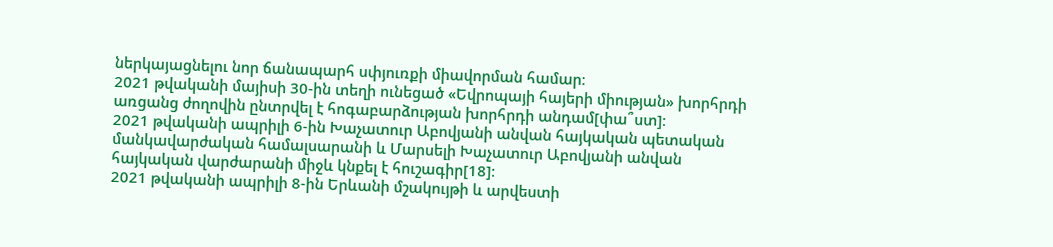ներկայացնելու նոր ճանապարհ սփյուռքի միավորման համար։
2021 թվականի մայիսի 30-ին տեղի ունեցած «Եվրոպայի հայերի միության» խորհրդի առցանց ժողովին ընտրվել է հոգաբարձության խորհրդի անդամ[փա՞ստ]։
2021 թվականի ապրիլի 6-ին Խաչատուր Աբովյանի անվան հայկական պետական մանկավարժական համալսարանի և Մարսելի Խաչատուր Աբովյանի անվան հայկական վարժարանի միջև կնքել է հուշագիր[18]։
2021 թվականի ապրիլի 8-ին Երևանի մշակույթի և արվեստի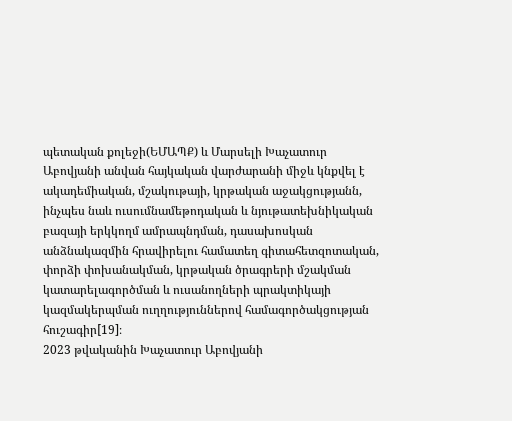պետական քոլեջի(ԵՄԱՊՔ) և Մարսելի Խաչատուր Աբովյանի անվան հայկական վարժարանի միջև կնքվել է ակադեմիական, մշակութայի, կրթական աջակցությանն, ինչպես նաև ուսումնամեթոդական և նյութատեխնիկական բազայի երկկողմ ամրապնդման, դասախոսկան անձնակազմին հրավիրելու համատեղ գիտահետզոտական, փորձի փոխանակման, կրթական ծրագրերի մշակման կատարելագործման և ուսանողների պրակտիկայի կազմակերպման ուղղություններով համագործակցության հուշագիր[19]։
2023 թվականին Խաչատուր Աբովյանի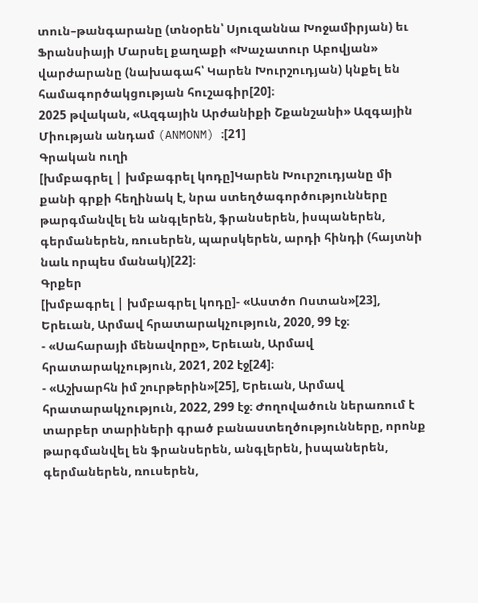տուն–թանգարանը (տնօրեն՝ Սյուզաննա Խոջամիրյան) եւ Ֆրանսիայի Մարսել քաղաքի «Խաչատուր Աբովյան» վարժարանը (նախագահ՝ Կարեն Խուրշուդյան) կնքել են համագործակցության հուշագիր[20]։
2025 թվական, «Ազգային Արժանիքի Շքանշանի» Ազգային Միության անդամ (ANMONM) ։[21]
Գրական ուղի
[խմբագրել | խմբագրել կոդը]Կարեն Խուրշուդյանը մի քանի գրքի հեղինակ է, նրա ստեղծագործությունները թարգմանվել են անգլերեն, ֆրանսերեն, իսպաներեն, գերմաներեն, ռուսերեն, պարսկերեն, արդի հինդի (հայտնի նաև որպես մանակ)[22]։
Գրքեր
[խմբագրել | խմբագրել կոդը]- «Աստծո Ոստան»[23], Երեւան, Արմավ հրատարակչություն, 2020, 99 էջ։
- «Սահարայի մենավորը», Երեւան, Արմավ հրատարակչություն, 2021, 202 էջ[24]։
- «Աշխարհն իմ շուրթերին»[25], Երեւան, Արմավ հրատարակչություն, 2022, 299 էջ։ Ժողովածուն ներառում է տարբեր տարիների գրած բանաստեղծությունները, որոնք թարգմանվել են ֆրանսերեն, անգլերեն, իսպաներեն, գերմաներեն, ռուսերեն,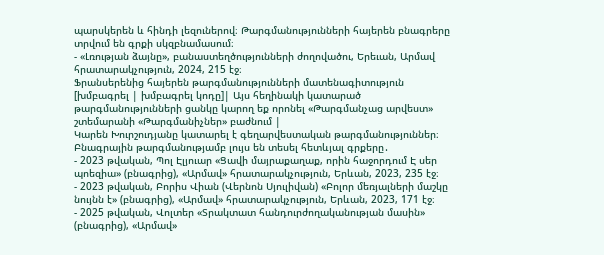պարսկերեն և հինդի լեզուներով։ Թարգմանությունների հայերեն բնագրերը տրվում են գրքի սկզբնամասում։
- «Լռության ձայնը», բանաստեղծությունների ժողովածու, Երեւան, Արմավ հրատարակչություն, 2024, 215 էջ։
Ֆրանսերենից հայերեն թարգմանությունների մատենագիտություն
[խմբագրել | խմբագրել կոդը]| Այս հեղինակի կատարած թարգմանությունների ցանկը կարող եք որոնել «Թարգմանչաց արվեստ» շտեմարանի «Թարգմանիչներ» բաժնում |
Կարեն Խուրշուդյանը կատարել է գեղարվեստական թարգմանություններ։ Բնագրային թարգմանությամբ լույս են տեսել հետևյալ գրքերը․
- 2023 թվական, Պոլ Էլյուար «Ցավի մայրաքաղաք, որին հաջորդում Է սեր պոեզիա» (բնագրից), «Արմավ» հրատարակչություն, Երևան, 2023, 235 էջ։
- 2023 թվական, Բորիս Վիան (Վերնոն Սյուլիվան) «Բոլոր մեռյալների մաշկը նույնն է» (բնագրից), «Արմավ» հրատարակչություն, Երևան, 2023, 171 էջ։
- 2025 թվական, Վոլտեր «Տրակտատ հանդուրժողականության մասին» (բնագրից), «Արմավ»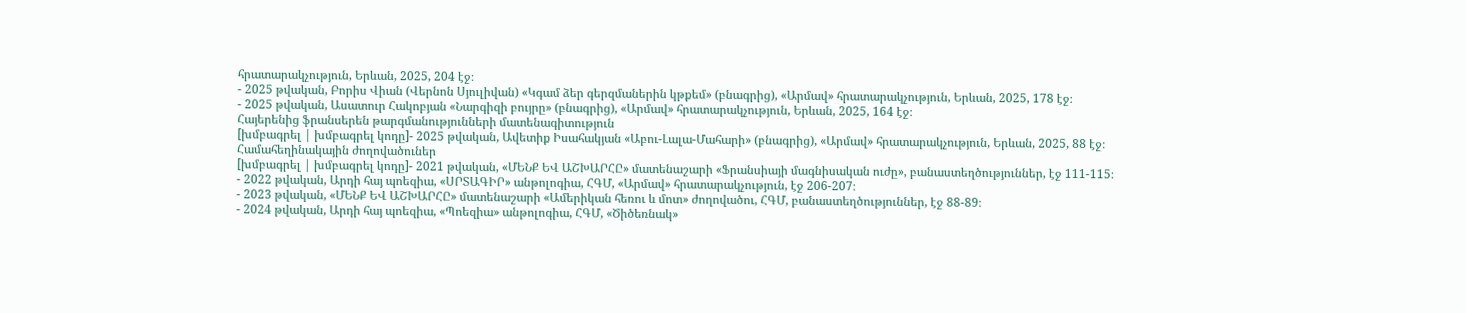հրատարակչություն, Երևան, 2025, 204 էջ։
- 2025 թվական, Բորիս Վիան (Վերնոն Սյուլիվան) «Կգամ ձեր գերզմաներին կթքեմ» (բնագրից), «Արմավ» հրատարակչություն, Երևան, 2025, 178 էջ։
- 2025 թվական, Ասատուր Հակոբյան «Նարգիզի բույրը» (բնագրից), «Արմավ» հրատարակչություն, Երևան, 2025, 164 էջ։
Հայերենից ֆրանսերեն թարգմանությունների մատենագիտություն
[խմբագրել | խմբագրել կոդը]- 2025 թվական, Ավետիք Իսահակյան «Աբու-Լալա-Մահարի» (բնագրից), «Արմավ» հրատարակչություն, Երևան, 2025, 88 էջ։
Համահեղինակային ժողովածուներ
[խմբագրել | խմբագրել կոդը]- 2021 թվական, «ՄԵՆՔ ԵՎ ԱՇԽԱՐՀԸ» մատենաշարի «Ֆրանսիայի մագնիսական ուժը», բանաստեղծություններ, էջ 111-115։
- 2022 թվական, Արդի հայ պոեզիա, «ՍՐՏԱԳԻՐ» անթոլոգիա, ՀԳՄ, «Արմավ» հրատարակչություն, էջ 206-207։
- 2023 թվական, «ՄԵՆՔ ԵՎ ԱՇԽԱՐՀԸ» մատենաշարի «Ամերիկան հեռու և մոտ» ժողովածու, ՀԳՄ, բանաստեղծություններ, էջ 88-89։
- 2024 թվական, Արդի հայ պոեզիա, «Պոեզիա» անթոլոգիա, ՀԳՄ, «Ծիծեռնակ»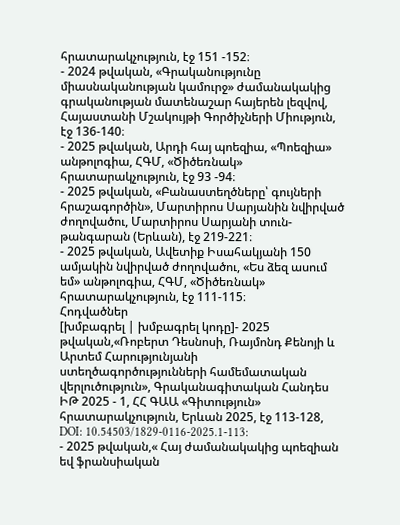հրատարակչություն, էջ 151 -152։
- 2024 թվական, «Գրականությունը միասնականության կամուրջ» ժամանակակից գրականության մատենաշար հայերեն լեզվով, Հայաստանի Մշակույթի Գործիչների Միություն, էջ 136-140։
- 2025 թվական, Արդի հայ պոեզիա, «Պոեզիա» անթոլոգիա, ՀԳՄ, «Ծիծեռնակ» հրատարակչություն, էջ 93 -94։
- 2025 թվական, «Բանաստեղծները՝ գույների հրաշագործին», Մարտիրոս Սարյանին նվիրված ժողովածու, Մարտիրոս Սարյանի տուն-թանգարան (Երևան), էջ 219-221։
- 2025 թվական, Ավետիք Իսահակյանի 150 ամյակին նվիրված ժողովածու, «Ես ձեզ ասում եմ» անթոլոգիա, ՀԳՄ, «Ծիծեռնակ» հրատարակչություն, էջ 111-115։
Հոդվածներ
[խմբագրել | խմբագրել կոդը]- 2025 թվական,«Ռոբերտ Դեսնոսի, Ռայմոնդ Քենոյի և Արտեմ Հարությունյանի ստեղծագործությունների համեմատական վերլուծություն», Գրականագիտական Հանդես ԻԹ 2025 - 1, ՀՀ ԳԱԱ «Գիտություն» հրատարակչություն, Երևան 2025, էջ 113-128, DOI: 10.54503/1829-0116-2025.1-113:
- 2025 թվական,« Հայ ժամանակակից պոեզիան եվ ֆրանսիական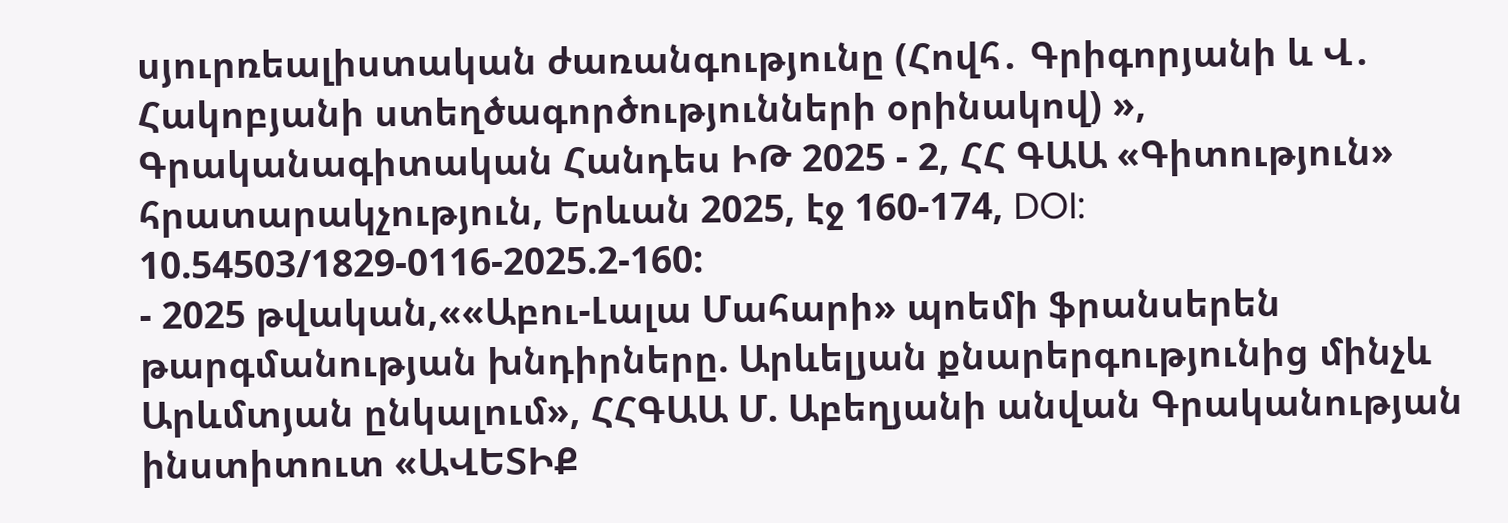սյուրռեալիստական ժառանգությունը (Հովհ․ Գրիգորյանի և Վ․ Հակոբյանի ստեղծագործությունների օրինակով) », Գրականագիտական Հանդես ԻԹ 2025 - 2, ՀՀ ԳԱԱ «Գիտություն» հրատարակչություն, Երևան 2025, էջ 160-174, DOI: 10.54503/1829-0116-2025.2-160:
- 2025 թվական,««Աբու-Լալա Մահարի» պոեմի ֆրանսերեն թարգմանության խնդիրները. Արևելյան քնարերգությունից մինչև Արևմտյան ընկալում», ՀՀԳԱԱ Մ. Աբեղյանի անվան Գրականության ինստիտուտ «ԱՎԵՏԻՔ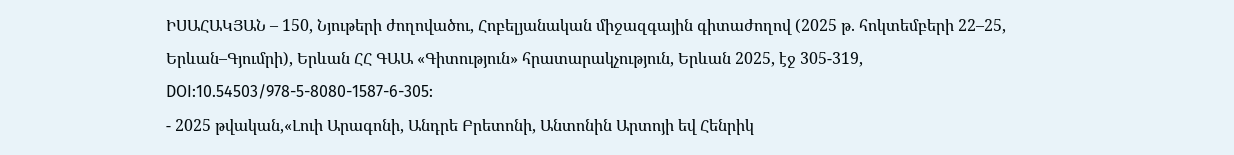ԻՍԱՀԱԿՅԱՆ – 150, Նյութերի ժողովածու, Հոբելյանական միջազգային գիտաժողով (2025 թ. հոկտեմբերի 22–25, Երևան–Գյումրի), Երևան ՀՀ ԳԱԱ «Գիտություն» հրատարակչություն, Երևան 2025, էջ 305-319, DOI:10.54503/978-5-8080-1587-6-305:
- 2025 թվական,«Լուի Արագոնի, Անդրե Բրետոնի, Անտոնին Արտոյի եվ Հենրիկ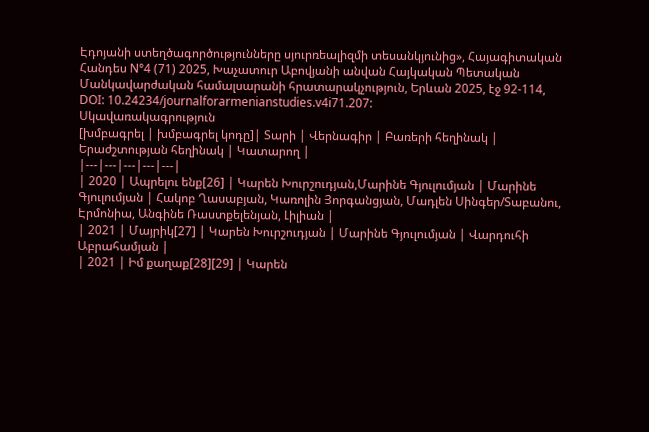Էդոյանի ստեղծագործությունները սյուրռեալիզմի տեսանկյունից», Հայագիտական Հանդես N°4 (71) 2025, Խաչատուր Աբովյանի անվան Հայկական Պետական Մանկավարժական համալսարանի հրատարակչություն, Երևան 2025, էջ 92-114, DOI: 10.24234/journalforarmenianstudies.v4i71.207:
Սկավառակագրություն
[խմբագրել | խմբագրել կոդը]| Տարի | Վերնագիր | Բառերի հեղինակ | Երաժշտության հեղինակ | Կատարող |
|---|---|---|---|---|
| 2020 | Ապրելու ենք[26] | Կարեն Խուրշուդյան,Մարինե Գյուլումյան | Մարինե Գյուլումյան | Հակոբ Ղասաբյան, Կառոլին Յորգանցյան, Մադլեն Սինգեր/Տաբանու, Էրմոնիա, Անգինե Ռաստքելենյան, Լիլիան |
| 2021 | Մայրիկ[27] | Կարեն Խուրշուդյան | Մարինե Գյուլումյան | Վարդուհի Աբրահամյան |
| 2021 | Իմ քաղաք[28][29] | Կարեն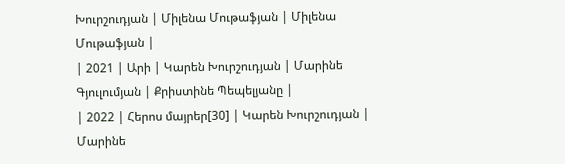Խուրշուդյան | Միլենա Մութաֆյան | Միլենա Մութաֆյան |
| 2021 | Արի | Կարեն Խուրշուդյան | Մարինե Գյուլումյան | Քրիստինե Պեպելյանը |
| 2022 | Հերոս մայրեր[30] | Կարեն Խուրշուդյան | Մարինե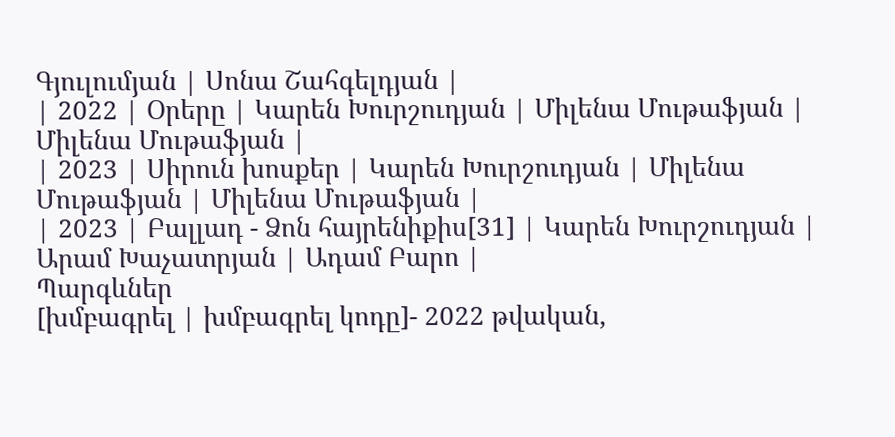Գյուլումյան | Սոնա Շահգելդյան |
| 2022 | Օրերը | Կարեն Խուրշուդյան | Միլենա Մութաֆյան | Միլենա Մութաֆյան |
| 2023 | Սիրուն խոսքեր | Կարեն Խուրշուդյան | Միլենա Մութաֆյան | Միլենա Մութաֆյան |
| 2023 | Բալլադ - Ձոն հայրենիքիս[31] | Կարեն Խուրշուդյան | Արամ Խաչատրյան | Ադամ Բարո |
Պարգևներ
[խմբագրել | խմբագրել կոդը]- 2022 թվական,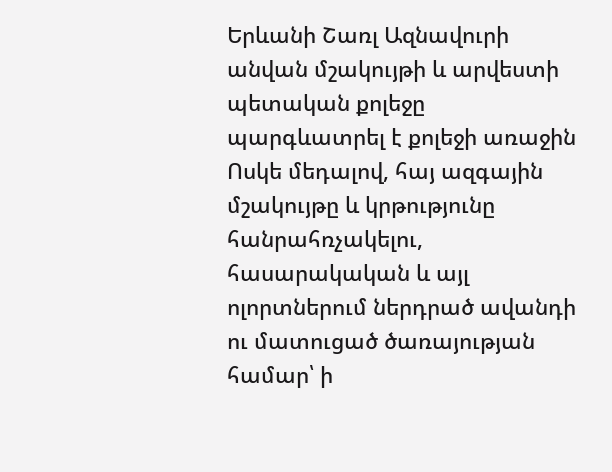Երևանի Շառլ Ազնավուրի անվան մշակույթի և արվեստի պետական քոլեջը պարգևատրել է քոլեջի առաջին Ոսկե մեդալով, հայ ազգային մշակույթը և կրթությունը հանրահռչակելու, հասարակական և այլ ոլորտներում ներդրած ավանդի ու մատուցած ծառայության համար՝ ի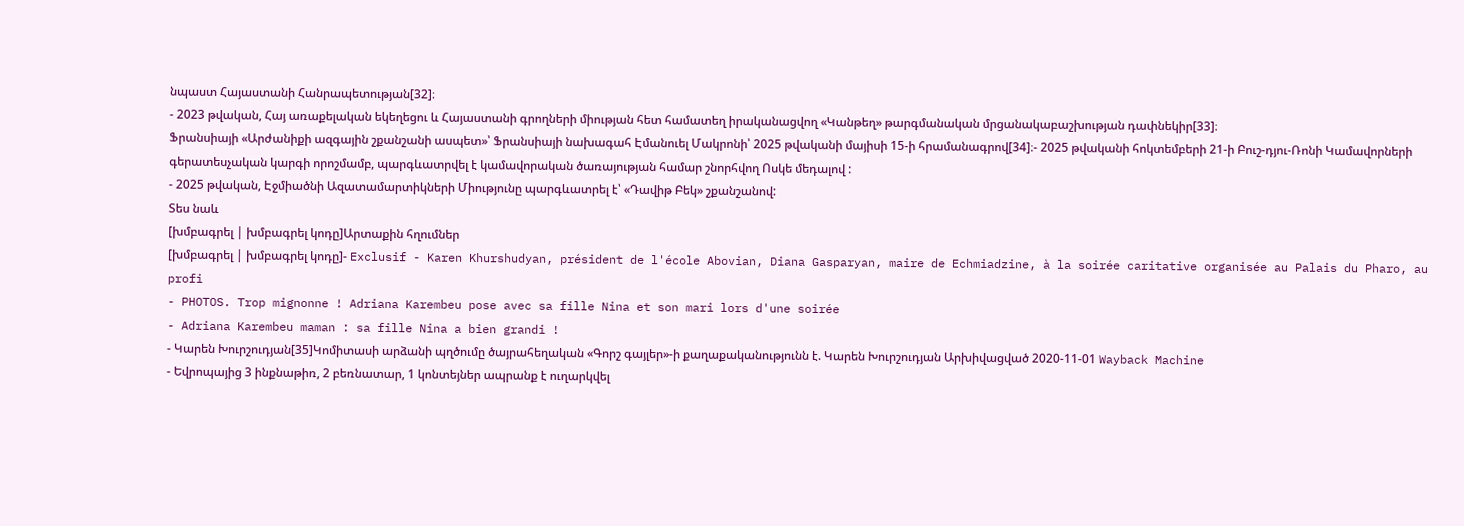նպաստ Հայաստանի Հանրապետության[32]։
- 2023 թվական, Հայ առաքելական եկեղեցու և Հայաստանի գրողների միության հետ համատեղ իրականացվող «Կանթեղ» թարգմանական մրցանակաբաշխության դափնեկիր[33]։
Ֆրանսիայի «Արժանիքի ազգային շքանշանի ասպետ»՝ Ֆրանսիայի նախագահ Էմանուել Մակրոնի՝ 2025 թվականի մայիսի 15-ի հրամանագրով[34]։- 2025 թվականի հոկտեմբերի 21-ի Բուշ-դյու-Ռոնի Կամավորների գերատեսչական կարգի որոշմամբ, պարգևատրվել է կամավորական ծառայության համար շնորհվող Ոսկե մեդալով :
- 2025 թվական, Էջմիածնի Ազատամարտիկների Միությունը պարգևատրել է՝ «Դավիթ Բեկ» շքանշանով:
Տես նաև
[խմբագրել | խմբագրել կոդը]Արտաքին հղումներ
[խմբագրել | խմբագրել կոդը]- Exclusif - Karen Khurshudyan, président de l'école Abovian, Diana Gasparyan, maire de Echmiadzine, à la soirée caritative organisée au Palais du Pharo, au profi
- PHOTOS. Trop mignonne ! Adriana Karembeu pose avec sa fille Nina et son mari lors d'une soirée
- Adriana Karembeu maman : sa fille Nina a bien grandi !
- Կարեն Խուրշուդյան[35]Կոմիտասի արձանի պղծումը ծայրահեղական «Գորշ գայլեր»-ի քաղաքականությունն է. Կարեն Խուրշուդյան Արխիվացված 2020-11-01 Wayback Machine
- Եվրոպայից 3 ինքնաթիռ, 2 բեռնատար, 1 կոնտեյներ ապրանք է ուղարկվել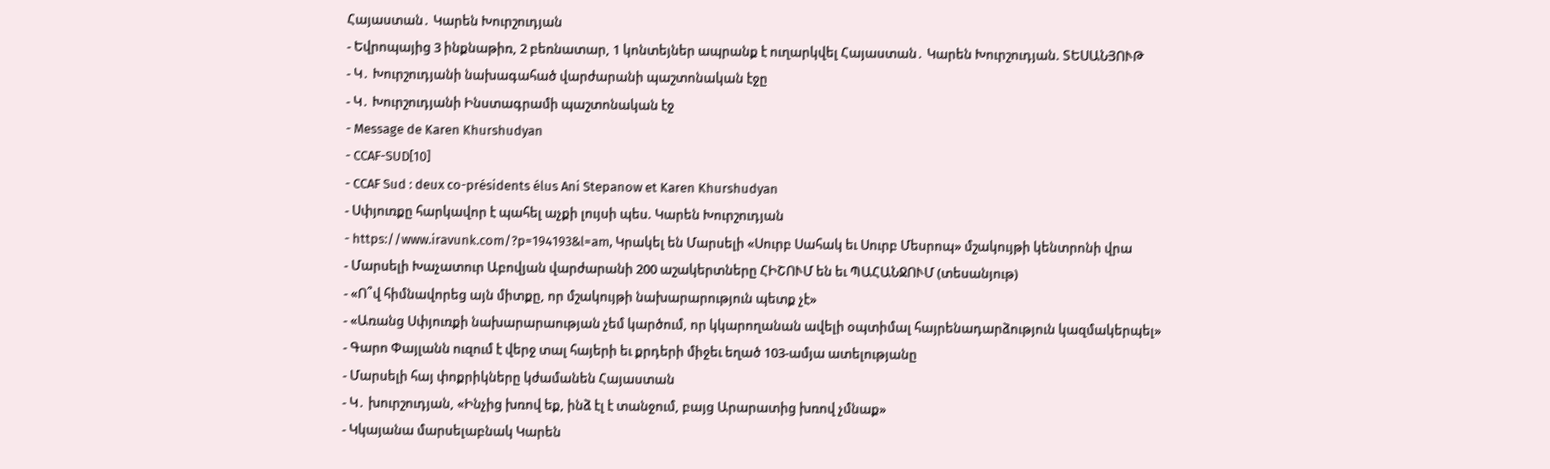Հայաստան․ Կարեն Խուրշուդյան
- Եվրոպայից 3 ինքնաթիռ, 2 բեռնատար, 1 կոնտեյներ ապրանք է ուղարկվել Հայաստան․ Կարեն Խուրշուդյան. ՏԵՍԱՆՅՈՒԹ
- Կ․ Խուրշուդյանի նախագահած վարժարանի պաշտոնական էջը
- Կ․ Խուրշուդյանի Ինստագրամի պաշտոնական էջ
- Message de Karen Khurshudyan
- CCAF-SUD[10]
- CCAF Sud : deux co-présidents élus Ani Stepanow et Karen Khurshudyan
- Սփյուռքը հարկավոր է պահել աչքի լույսի պես. Կարեն Խուրշուդյան
- https://www.iravunk.com/?p=194193&l=am, Կրակել են Մարսելի «Սուրբ Սահակ եւ Սուրբ Մեսրոպ» մշակույթի կենտրոնի վրա
- Մարսելի Խաչատուր Աբովյան վարժարանի 200 աշակերտները ՀԻՇՈՒՄ են եւ ՊԱՀԱՆՋՈՒՄ (տեսանյութ)
- «Ո՞վ հիմնավորեց այն միտքը, որ մշակույթի նախարարություն պետք չէ»
- «Առանց Սփյուռքի նախարարաության չեմ կարծում, որ կկարողանան ավելի օպտիմալ հայրենադարձություն կազմակերպել»
- Գարո Փայլանն ուզում է վերջ տալ հայերի եւ քրդերի միջեւ եղած 103-ամյա ատելությանը
- Մարսելի հայ փոքրիկները կժամանեն Հայաստան
- Կ․ խուրշուդյան, «Ինչից խռով եք, ինձ էլ է տանջում, բայց Արարատից խռով չմնաք»
- Կկայանա մարսելաբնակ Կարեն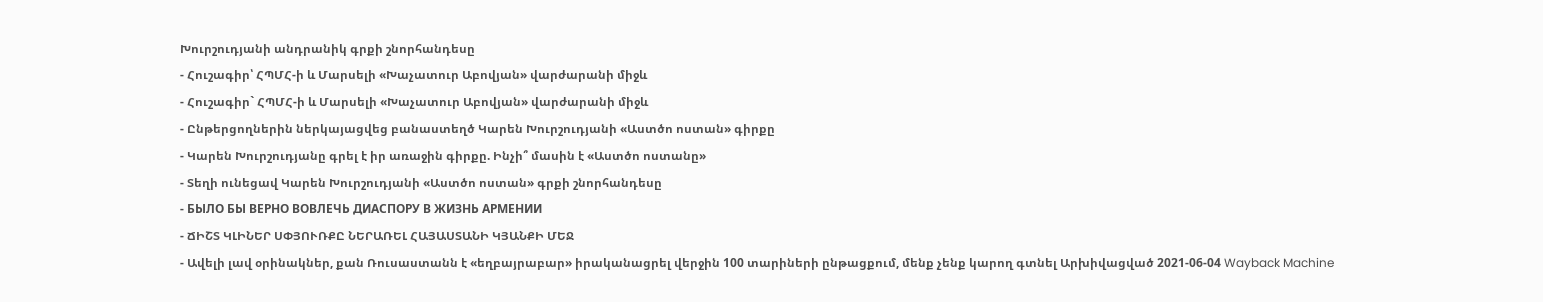Խուրշուդյանի անդրանիկ գրքի շնորհանդեսը
- Հուշագիր՝ ՀՊՄՀ-ի և Մարսելի «Խաչատուր Աբովյան» վարժարանի միջև
- Հուշագիր` ՀՊՄՀ-ի և Մարսելի «Խաչատուր Աբովյան» վարժարանի միջև
- Ընթերցողներին ներկայացվեց բանաստեղծ Կարեն Խուրշուդյանի «Աստծո ոստան» գիրքը
- Կարեն Խուրշուդյանը գրել է իր առաջին գիրքը. Ինչի՞ մասին է «Աստծո ոստանը»
- Տեղի ունեցավ Կարեն Խուրշուդյանի «Աստծո ոստան» գրքի շնորհանդեսը
- БЫЛО БЫ ВЕРНО ВОВЛЕЧЬ ДИАСПОРУ В ЖИЗНЬ АРМЕНИИ
- ՃԻՇՏ ԿԼԻՆԵՐ ՍՓՅՈՒՌՔԸ ՆԵՐԱՌԵԼ ՀԱՅԱՍՏԱՆԻ ԿՅԱՆՔԻ ՄԵՋ
- Ավելի լավ օրինակներ, քան Ռուսաստանն է «եղբայրաբար» իրականացրել վերջին 100 տարիների ընթացքում, մենք չենք կարող գտնել Արխիվացված 2021-06-04 Wayback Machine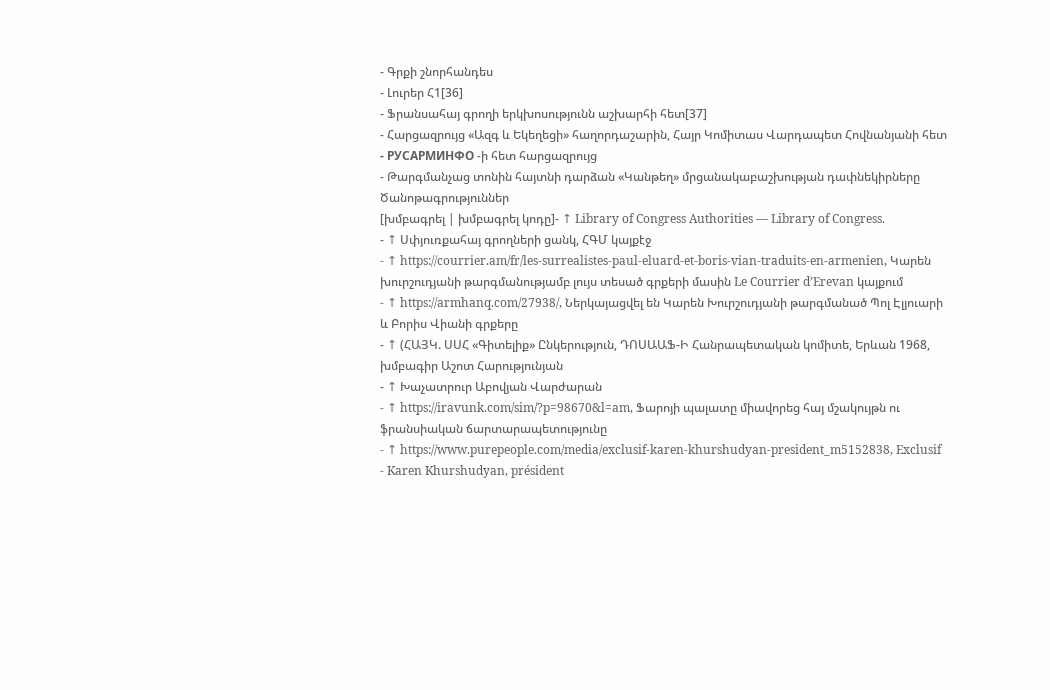- Գրքի շնորհանդես
- Լուրեր Հ1[36]
- Ֆրանսահայ գրողի երկխոսությունն աշխարհի հետ[37]
- Հարցազրույց «Ազգ և Եկեղեցի» հաղորդաշարին, Հայր Կոմիտաս Վարդապետ Հովնանյանի հետ
- РУСАРМИНФО -ի հետ հարցազրույց
- Թարգմանչաց տոնին հայտնի դարձան «Կանթեղ» մրցանակաբաշխության դափնեկիրները
Ծանոթագրություններ
[խմբագրել | խմբագրել կոդը]- ↑ Library of Congress Authorities — Library of Congress.
- ↑ Սփյուռքահայ գրողների ցանկ, ՀԳՄ կայքէջ
- ↑ https://courrier.am/fr/les-surrealistes-paul-eluard-et-boris-vian-traduits-en-armenien, Կարեն խուրշուդյանի թարգմանությամբ լույս տեսած գրքերի մասին Le Courrier d’Erevan կայքում
- ↑ https://armhanq.com/27938/, Ներկայացվել են Կարեն Խուրշուդյանի թարգմանած Պոլ Էլյուարի և Բորիս Վիանի գրքերը
- ↑ (ՀԱՅԿ. ՍՍՀ «Գիտելիք» Ընկերություն, ԴՈՍԱԱՖ-Ի Հանրապետական կոմիտե, Երևան 1968, խմբագիր Աշոտ Հարությունյան
- ↑ Խաչատրուր Աբովյան Վարժարան
- ↑ https://iravunk.com/sim/?p=98670&l=am, Ֆարոյի պալատը միավորեց հայ մշակույթն ու ֆրանսիական ճարտարապետությունը
- ↑ https://www.purepeople.com/media/exclusif-karen-khurshudyan-president_m5152838, Exclusif - Karen Khurshudyan, président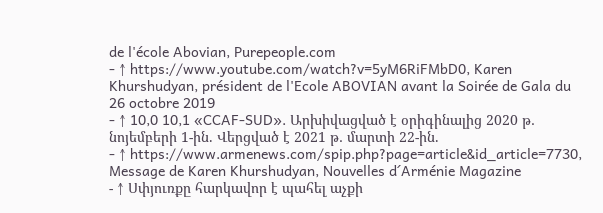de l'école Abovian, Purepeople.com
- ↑ https://www.youtube.com/watch?v=5yM6RiFMbD0, Karen Khurshudyan, président de l'Ecole ABOVIAN avant la Soirée de Gala du 26 octobre 2019
- ↑ 10,0 10,1 «CCAF-SUD». Արխիվացված է օրիգինալից 2020 թ․ նոյեմբերի 1-ին. Վերցված է 2021 թ․ մարտի 22-ին.
- ↑ https://www.armenews.com/spip.php?page=article&id_article=7730, Message de Karen Khurshudyan, Nouvelles d´Arménie Magazine
- ↑ Սփյուռքը հարկավոր է պահել աչքի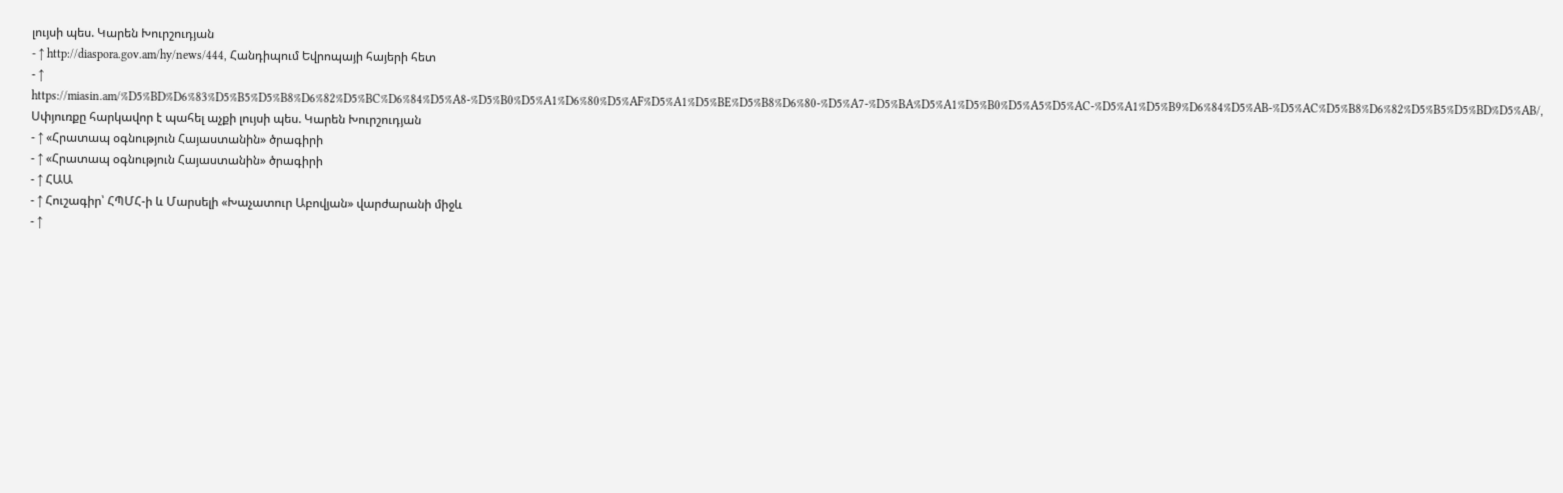լույսի պես. Կարեն Խուրշուդյան
- ↑ http://diaspora.gov.am/hy/news/444, Հանդիպում Եվրոպայի հայերի հետ
- ↑ https://miasin.am/%D5%BD%D6%83%D5%B5%D5%B8%D6%82%D5%BC%D6%84%D5%A8-%D5%B0%D5%A1%D6%80%D5%AF%D5%A1%D5%BE%D5%B8%D6%80-%D5%A7-%D5%BA%D5%A1%D5%B0%D5%A5%D5%AC-%D5%A1%D5%B9%D6%84%D5%AB-%D5%AC%D5%B8%D6%82%D5%B5%D5%BD%D5%AB/, Սփյուռքը հարկավոր է պահել աչքի լույսի պես. Կարեն Խուրշուդյան
- ↑ «Հրատապ օգնություն Հայաստանին» ծրագիրի
- ↑ «Հրատապ օգնություն Հայաստանին» ծրագիրի
- ↑ ՀԱԱ
- ↑ Հուշագիր՝ ՀՊՄՀ-ի և Մարսելի «Խաչատուր Աբովյան» վարժարանի միջև
- ↑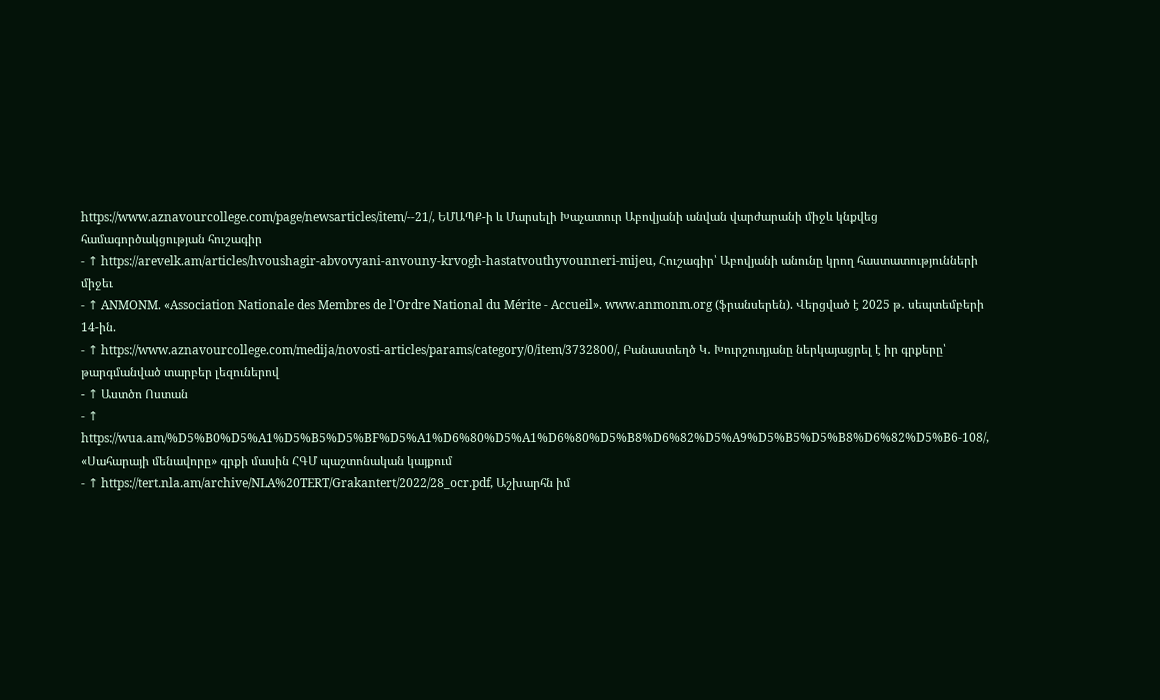https://www.aznavourcollege.com/page/newsarticles/item/--21/, ԵՄԱՊՔ-ի և Մարսելի Խաչատուր Աբովյանի անվան վարժարանի միջև կնքվեց համագործակցության հուշագիր
- ↑ https://arevelk.am/articles/hvoushagir-abvovyani-anvouny-krvogh-hastatvouthyvounneri-mijeu, Հուշագիր՝ Աբովյանի անունը կրող հաստատությունների միջեւ
- ↑ ANMONM. «Association Nationale des Membres de l'Ordre National du Mérite - Accueil». www.anmonm.org (ֆրանսերեն). Վերցված է 2025 թ․ սեպտեմբերի 14-ին.
- ↑ https://www.aznavourcollege.com/medija/novosti-articles/params/category/0/item/3732800/, Բանաստեղծ Կ․ Խուրշուդյանը ներկայացրել է իր գրքերը՝ թարգմանված տարբեր լեզուներով
- ↑ Աստծո Ոստան
- ↑ https://wua.am/%D5%B0%D5%A1%D5%B5%D5%BF%D5%A1%D6%80%D5%A1%D6%80%D5%B8%D6%82%D5%A9%D5%B5%D5%B8%D6%82%D5%B6-108/, «Սահարայի մենավորը» գրքի մասին ՀԳՄ պաշտոնական կայքում
- ↑ https://tert.nla.am/archive/NLA%20TERT/Grakantert/2022/28_ocr.pdf, Աշխարհն իմ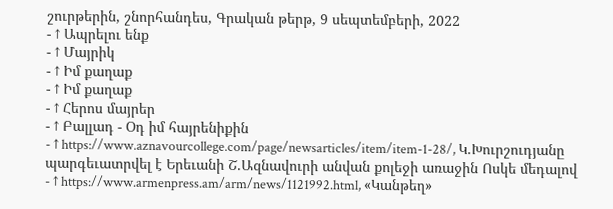շուրթերին, շնորհանդես, Գրական թերթ, 9 սեպտեմբերի, 2022
- ↑ Ապրելու ենք
- ↑ Մայրիկ
- ↑ Իմ քաղաք
- ↑ Իմ քաղաք
- ↑ Հերոս մայրեր
- ↑ Բալլադ - Օդ իմ հայրենիքին
- ↑ https://www.aznavourcollege.com/page/newsarticles/item/item-1-28/, Կ.Խուրշուդյանը պարգեւատրվել է Երեւանի Շ.Ազնավուրի անվան քոլեջի առաջին Ոսկե մեդալով
- ↑ https://www.armenpress.am/arm/news/1121992.html, «Կանթեղ»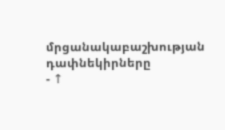մրցանակաբաշխության դափնեկիրները
- ↑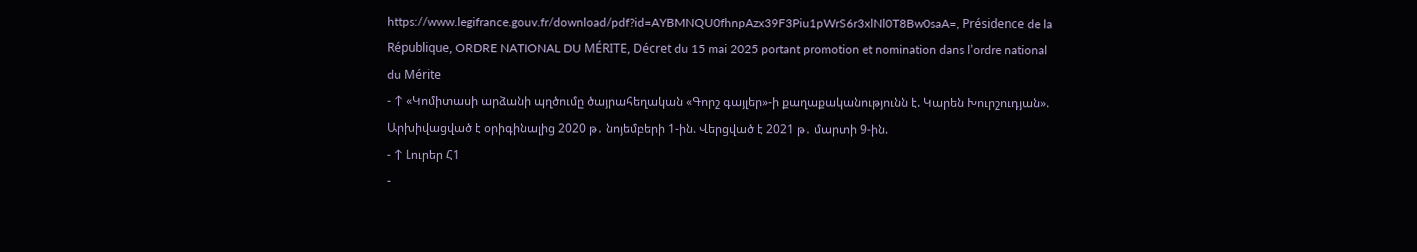https://www.legifrance.gouv.fr/download/pdf?id=AYBMNQU0fhnpAzx39F3Piu1pWrS6r3xlNl0T8Bw0saA=, Présidence de la République, ORDRE NATIONAL DU MÉRITE, Décret du 15 mai 2025 portant promotion et nomination dans l’ordre national du Mérite
- ↑ «Կոմիտասի արձանի պղծումը ծայրահեղական «Գորշ գայլեր»-ի քաղաքականությունն է. Կարեն Խուրշուդյան». Արխիվացված է օրիգինալից 2020 թ․ նոյեմբերի 1-ին. Վերցված է 2021 թ․ մարտի 9-ին.
- ↑ Լուրեր Հ1
-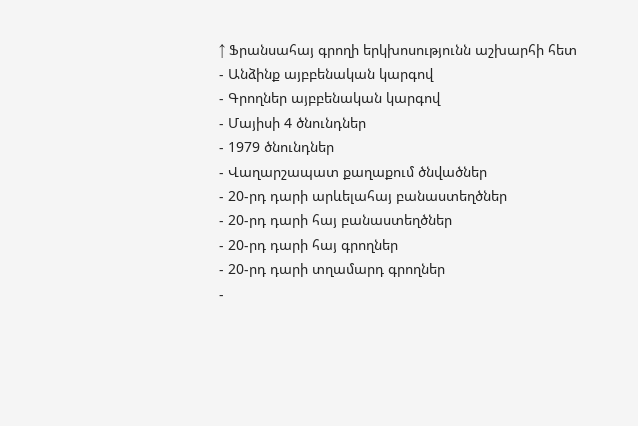↑ Ֆրանսահայ գրողի երկխոսությունն աշխարհի հետ
- Անձինք այբբենական կարգով
- Գրողներ այբբենական կարգով
- Մայիսի 4 ծնունդներ
- 1979 ծնունդներ
- Վաղարշապատ քաղաքում ծնվածներ
- 20-րդ դարի արևելահայ բանաստեղծներ
- 20-րդ դարի հայ բանաստեղծներ
- 20-րդ դարի հայ գրողներ
- 20-րդ դարի տղամարդ գրողներ
-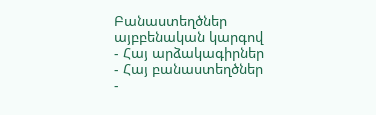Բանաստեղծներ այբբենական կարգով
- Հայ արձակագիրներ
- Հայ բանաստեղծներ
-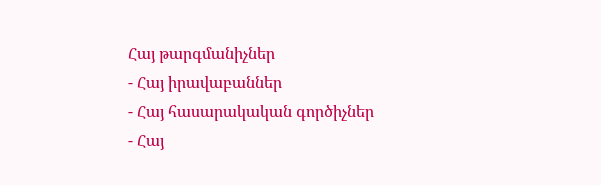Հայ թարգմանիչներ
- Հայ իրավաբաններ
- Հայ հասարակական գործիչներ
- Հայ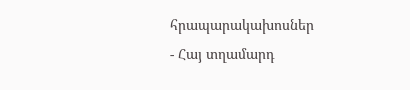հրապարակախոսներ
- Հայ տղամարդ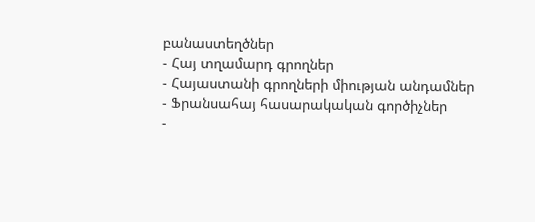բանաստեղծներ
- Հայ տղամարդ գրողներ
- Հայաստանի գրողների միության անդամներ
- Ֆրանսահայ հասարակական գործիչներ
-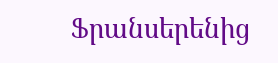Ֆրանսերենից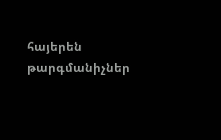հայերեն թարգմանիչներ